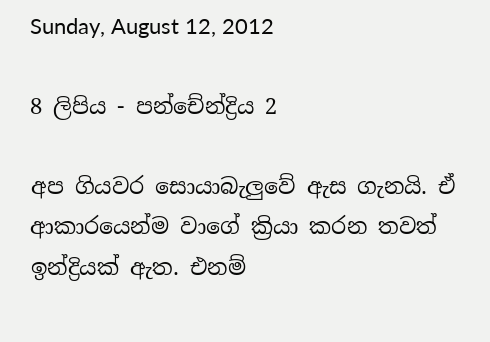Sunday, August 12, 2012

8 ලිපිය - පන්චේන්ද්‍රිය 2

අප ගියවර සොයාබැලුවේ ඇස ගැනයි. ඒ ආකාරයෙන්ම වාගේ ක්‍රියා කරන තවත් ඉන්ද්‍රියක් ඇත. එනම්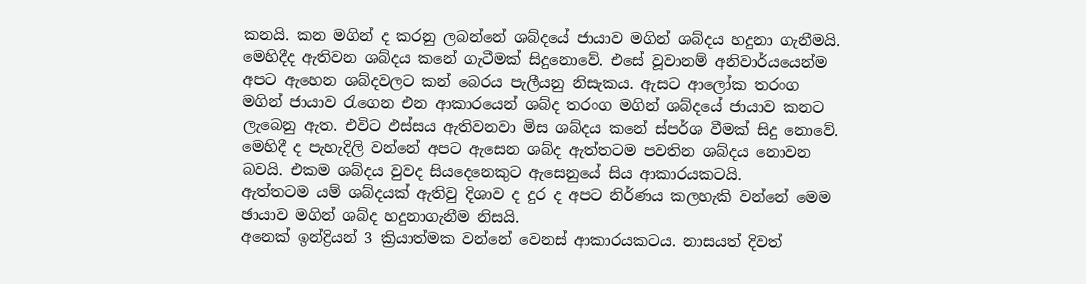කනයි. කන මගින් ද කරනු ලබන්නේ ශබ්දයේ ජායාව මගින් ශබ්දය හදුනා ගැනීමයි. මෙහිදීද ඇතිවන ශබ්දය කනේ ගැටීමක් සිදුනොවේ. එසේ වූවානම් අනිවාර්යයෙන්ම අපට ඇහෙන ශබ්දවලට කන් බෙරය පැලීයනු නිසැකය. ඇසට ආලෝක තරංග මගින් ජායාව රැගෙන එන ආකාරයෙන් ශබ්ද තරංග මගින් ශබ්දයේ ජායාව කනට ලැබෙනු ඇත. එවිට ඵස්සය ඇතිවනවා මිස ශබ්දය කනේ ස්පර්ශ වීමක් සිදු නොවේ. මෙහිදී ද පැහැදිලි වන්නේ අපට ඇසෙන ශබ්ද ඇත්තටම පවතින ශබ්දය නොවන බවයි. එකම ශබ්දය වුවද සියදෙනෙකුට ඇසෙනුයේ සිය ආකාරයකටයි.
ඇත්තටම යම් ශබ්දයක් ඇතිවු දිශාව ද දුර ද අපට නිර්ණය කලහැකි වන්නේ මෙම ඡායාව මගින් ශබ්ද හදුනාගැනීම නිසයි.
අනෙක් ඉන්ද්‍රියන් 3 ක්‍රියාත්මක වන්නේ වෙනස් ආකාරයකටය. නාසයත් දිවත්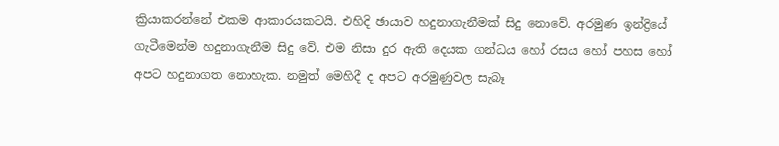ක්‍රියාකරන්නේ එකම ආකාරයකටයි. එහිදි ඡායාව හදුනාගැනීමක් සිදු නොවේ. අරමුණ ඉන්ද්‍රියේ ගැටීමෙන්ම හදුනාගැනීම සිදු වේ. එම නිසා දුර ඇති දෙයක ගන්ධය හෝ රසය හෝ පහස හෝ අපට හදුනාගත නොහැක. නමුත් මෙහිදී ද අපට අරමුණුවල සැබෑ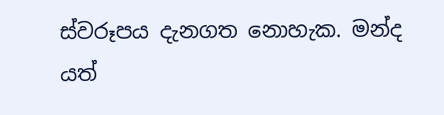ස්වරූපය දැනගත නොහැක. මන්ද යත්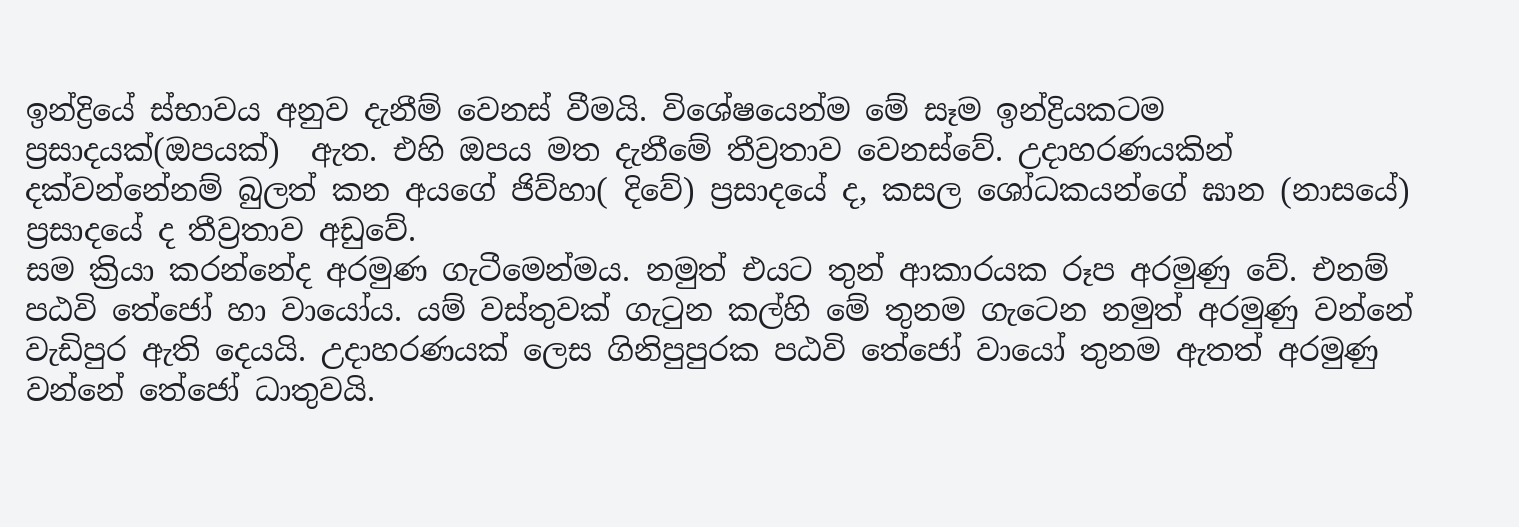ඉන්ද්‍රියේ ස්භාවය අනුව දැනීම් වෙනස් වීමයි. විශේෂයෙන්ම මේ සෑම ඉන්ද්‍රියකටම ප්‍රසාදයක්(ඔපයක්)  ඇත. එහි ඔපය මත දැනීමේ තීව්‍රතාව වෙනස්වේ. උදාහරණයකින් දක්වන්නේනම් බුලත් කන අයගේ ජිව්හා( දිවේ) ප්‍රසාදයේ ද, කසල ශෝධකයන්ගේ ඝාන (නාසයේ) ප්‍රසාදයේ ද තීව්‍රතාව අඩුවේ.
සම ක්‍රියා කරන්නේද අරමුණ ගැටීමෙන්මය. නමුත් එයට තුන් ආකාරයක රූප අරමුණු වේ. එනම් පඨවි තේජෝ හා වායෝය. යම් වස්තුවක් ගැටුන කල්හි මේ තුනම ගැටෙන නමුත් අරමුණු වන්නේ වැඩිපුර ඇති දෙයයි. උදාහරණයක් ලෙස ගිනිපුපුරක පඨවි තේජෝ වායෝ තුනම ඇතත් අරමුණු වන්නේ තේජෝ ධාතුවයි.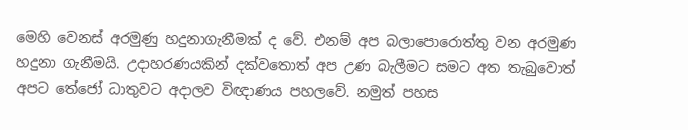මෙහි වෙනස් අරමුණු හදුනාගැනීමක් ද වේ. එනම් අප බලාපොරොත්තු වන අරමුණ හදුනා ගැනීමයි. උදාහරණයකින් දක්වතොත් අප උණ බැලීමට සමට අත තැබුවොත් අපට තේජෝ ධාතුවට අදාලව විඥාණය පහලවේ. නමුත් පහස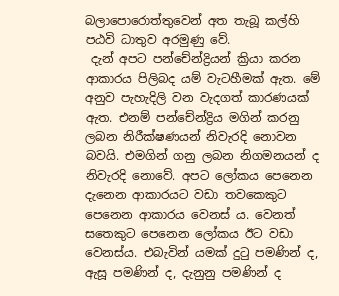බලාපොරොත්තුවෙන් අත තැබූ කල්හි පඨවි ධාතුව අරමුණු වේ.
 දැන් අපට පන්චේන්ද්‍රියන් ක්‍රියා කරන ආකාරය පිලිබද යම් වැටහීමක් ඇත. මේ අනුව පැහැදිලි වන වැදගත් කාරණයක් ඇත. එනම් පන්චේන්ද්‍රිය මගින් කරනු ලබන නිරීක්ෂණයන් නිවැරදි නොවන බවයි. එමගින් ගනු ලබන නිගමනයන් ද නිවැරදි නොවේ. අපට ලෝකය පෙනෙන දැනෙන ආකාරයට වඩා තවකෙකුට පෙනෙන ආකාරය වෙනස් ය. වෙනත් සතෙකුට පෙනෙන ලෝකය ඊට වඩා වෙනස්ය. එබැවින් යමක් දුටු පමණින් ද, ඇසූ පමණින් ද, දැනුනු පමණින් ද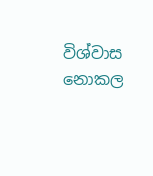විශ්වාස නොකල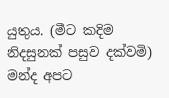යුතුය. (මීට කදිම නිදසුනක් පසුව දක්වමි)  මන්ද අපට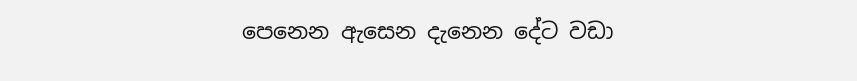පෙනෙන ඇසෙන දැනෙන දේට වඩා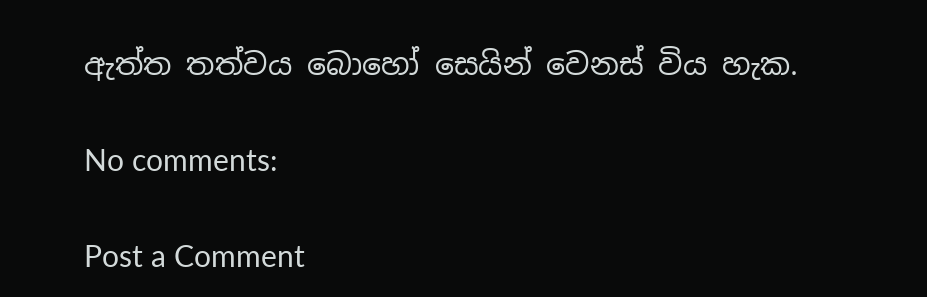ඇත්ත තත්වය බොහෝ සෙයින් වෙනස් විය හැක.

No comments:

Post a Comment